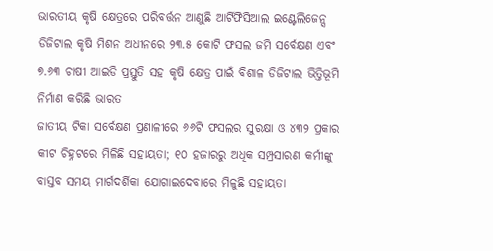ଭାରତୀୟ କୃଷି କ୍ଷେତ୍ରରେ ପରିବର୍ତ୍ତନ ଆଣୁଛି ଆର୍ଟିଫିସିଆଲ ଇଣ୍ଟେଲିଜେନ୍ସ
ଡିଜିଟାଲ କୃଷି ମିଶନ ଅଧୀନରେ ୨୩.୫ କୋଟି ଫସଲ ଜମି ସର୍ବେକ୍ଷଣ ଏବଂ ୭.୬୩ ଚାଷୀ ଆଇଡି ପ୍ରସ୍ତୁତି ସହ କୃଷି କ୍ଷେତ୍ର ପାଇଁ ବିଶାଳ ଡିଜିଟାଲ ଭିତ୍ତିଭୂମି ନିର୍ମାଣ କରିଛି ଭାରତ
ଜାତୀୟ ଟିକା ସର୍ବେକ୍ଷଣ ପ୍ରଣାଳୀରେ ୬୬ଟି ଫସଲର ସୁରକ୍ଷା ଓ ୪୩୨ ପ୍ରକାର କୀଟ ଚିହ୍ନଟରେ ମିଳିଛି ସହାୟତା; ୧୦ ହଜାରରୁ ଅଧିକ ସମ୍ପ୍ରସାରଣ କର୍ମୀଙ୍କୁ ବାସ୍ତବ ସମୟ ମାର୍ଗଦର୍ଶିକା ଯୋଗାଇଦେବାରେ ମିଳୁଛି ସହାୟତା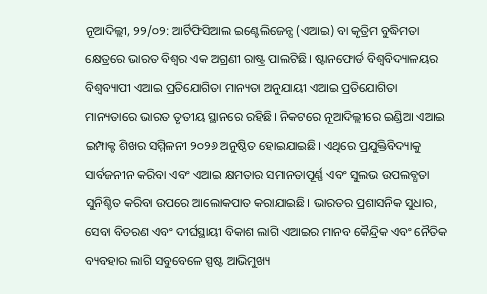ନୂଆଦିଲ୍ଲୀ, ୨୨/୦୨: ଆର୍ଟିଫିସିଆଲ ଇଣ୍ଟେଲିଜେନ୍ସ (ଏଆଇ) ବା କୃତ୍ରିମ ବୁଦ୍ଧିମତା କ୍ଷେତ୍ରରେ ଭାରତ ବିଶ୍ୱର ଏକ ଅଗ୍ରଣୀ ରାଷ୍ଟ୍ର ପାଲଟିଛି। ଷ୍ଟାନଫୋର୍ଡ ବିଶ୍ୱବିଦ୍ୟାଳୟର ବିଶ୍ୱବ୍ୟାପୀ ଏଆଇ ପ୍ରତିଯୋଗିତା ମାନ୍ୟତା ଅନୁଯାୟୀ ଏଆଇ ପ୍ରତିଯୋଗିତା ମାନ୍ୟତାରେ ଭାରତ ତୃତୀୟ ସ୍ଥାନରେ ରହିଛି। ନିକଟରେ ନୂଆଦିଲ୍ଲୀରେ ଇଣ୍ଡିଆ ଏଆଇ ଇମ୍ପାକ୍ଟ ଶିଖର ସମ୍ମିଳନୀ ୨୦୨୬ ଅନୁଷ୍ଠିତ ହୋଇଯାଇଛି। ଏଥିରେ ପ୍ରଯୁକ୍ତିବିଦ୍ୟାକୁ ସାର୍ବଜନୀନ କରିବା ଏବଂ ଏଆଇ କ୍ଷମତାର ସମାନତାପୂର୍ଣ୍ଣ ଏବଂ ସୁଲଭ ଉପଲବ୍ଧତା ସୁନିଶ୍ଚିତ କରିବା ଉପରେ ଆଲୋକପାତ କରାଯାଇଛି। ଭାରତର ପ୍ରଶାସନିକ ସୁଧାର, ସେବା ବିତରଣ ଏବଂ ଦୀର୍ଘସ୍ଥାୟୀ ବିକାଶ ଲାଗି ଏଆଇର ମାନବ କୈନ୍ଦ୍ରିକ ଏବଂ ନୈତିକ ବ୍ୟବହାର ଲାଗି ସବୁବେଳେ ସ୍ପଷ୍ଟ ଆଭିମୁଖ୍ୟ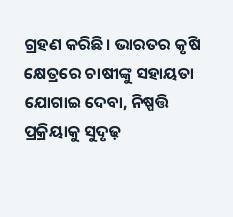ଗ୍ରହଣ କରିଛି। ଭାରତର କୃଷି କ୍ଷେତ୍ରରେ ଚାଷୀଙ୍କୁ ସହାୟତା ଯୋଗାଇ ଦେବା, ନିଷ୍ପତ୍ତି ପ୍ରକ୍ରିୟାକୁ ସୁଦୃଢ଼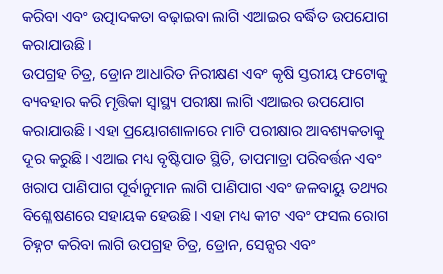କରିବା ଏବଂ ଉତ୍ପାଦକତା ବଢ଼ାଇବା ଲାଗି ଏଆଇର ବର୍ଦ୍ଧିତ ଉପଯୋଗ କରାଯାଉଛି।
ଉପଗ୍ରହ ଚିତ୍ର, ଡ୍ରୋନ ଆଧାରିତ ନିରୀକ୍ଷଣ ଏବଂ କୃଷି ସ୍ତରୀୟ ଫଟୋକୁ ବ୍ୟବହାର କରି ମୃତ୍ତିକା ସ୍ୱାସ୍ଥ୍ୟ ପରୀକ୍ଷା ଲାଗି ଏଆଇର ଉପଯୋଗ କରାଯାଉଛି। ଏହା ପ୍ରୟୋଗଶାଳାରେ ମାଟି ପରୀକ୍ଷାର ଆବଶ୍ୟକତାକୁ ଦୂର କରୁଛି। ଏଆଇ ମଧ୍ୟ ବୃଷ୍ଟିପାତ ସ୍ଥିତି, ତାପମାତ୍ରା ପରିବର୍ତ୍ତନ ଏବଂ ଖରାପ ପାଣିପାଗ ପୂର୍ବାନୁମାନ ଲାଗି ପାଣିପାଗ ଏବଂ ଜଳବାୟୁ ତଥ୍ୟର ବିଶ୍ଳେଷଣରେ ସହାୟକ ହେଉଛି। ଏହା ମଧ୍ୟ କୀଟ ଏବଂ ଫସଲ ରୋଗ ଚିହ୍ନଟ କରିବା ଲାଗି ଉପଗ୍ରହ ଚିତ୍ର, ଡ୍ରୋନ, ସେନ୍ସର ଏବଂ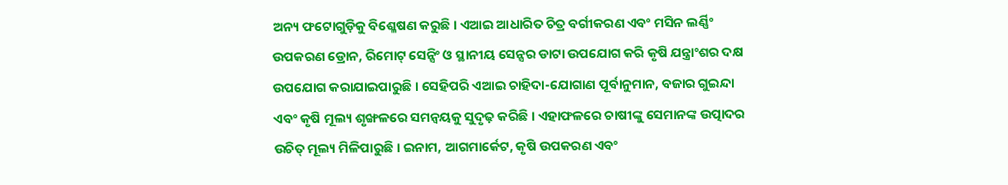ଅନ୍ୟ ଫଟୋଗୁଡ଼ିକୁ ବିଶ୍ଳେଷଣ କରୁଛି। ଏଆଇ ଆଧାରିତ ଚିତ୍ର ବର୍ଗୀକରଣ ଏବଂ ମସିନ ଲର୍ଣ୍ଣିଂ ଉପକରଣ ଡ୍ରୋନ, ରିମୋଟ୍ ସେନ୍ସିଂ ଓ ସ୍ଥାନୀୟ ସେନ୍ସର ଡାଟା ଉପଯୋଗ କରି କୃଷି ଯନ୍ତ୍ରାଂଶର ଦକ୍ଷ ଉପଯୋଗ କରାଯାଇପାରୁଛି। ସେହିପରି ଏଆଇ ଚାହିଦା-ଯୋଗାଣ ପୂର୍ବାନୁମାନ, ବଜାର ଗୁଇନ୍ଦା ଏବଂ କୃଷି ମୂଲ୍ୟ ଶୃଙ୍ଖଳରେ ସମନ୍ୱୟକୁ ସୁଦୃଢ଼ କରିଛି। ଏହାଫଳରେ ଚାଷୀଙ୍କୁ ସେମାନଙ୍କ ଉତ୍ପାଦର ଉଚିତ୍ ମୂଲ୍ୟ ମିଳିପାରୁଛି। ଇନାମ, ଆଗମାର୍କେଟ, କୃଷି ଉପକରଣ ଏବଂ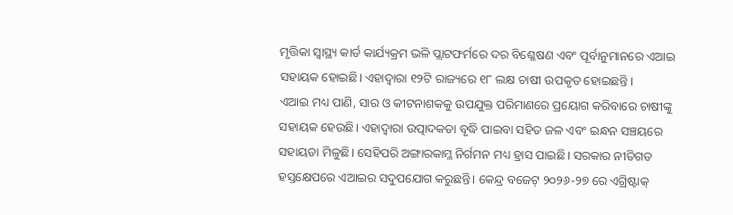ମୃତ୍ତିକା ସ୍ୱାସ୍ଥ୍ୟ କାର୍ଡ କାର୍ଯ୍ୟକ୍ରମ ଭଳି ପ୍ଲାଟଫର୍ମରେ ଦର ବିଶ୍ଳେଷଣ ଏବଂ ପୂର୍ବାନୁମାନରେ ଏଆଇ ସହାୟକ ହୋଇଛି। ଏହାଦ୍ୱାରା ୧୨ଟି ରାଜ୍ୟରେ ୧୮ ଲକ୍ଷ ଚାଷୀ ଉପକୃତ ହୋଇଛନ୍ତି ।
ଏଆଇ ମଧ୍ୟ ପାଣି, ସାର ଓ କୀଟନାଶକକୁ ଉପଯୁକ୍ତ ପରିମାଣରେ ପ୍ରୟୋଗ କରିବାରେ ଚାଷୀଙ୍କୁ ସହାୟକ ହେଉଛି। ଏହାଦ୍ୱାରା ଉତ୍ପାଦକତା ବୃଦ୍ଧି ପାଇବା ସହିତ ଜଳ ଏବଂ ଇନ୍ଧନ ସଞ୍ଚୟରେ ସହାୟତା ମିଳୁଛି। ସେହିପରି ଅଙ୍ଗାରକାମ୍ଳ ନିର୍ଗମନ ମଧ୍ୟ ହ୍ରାସ ପାଇଛି। ସରକାର ନୀତିଗତ ହସ୍ତକ୍ଷେପରେ ଏଆଇର ସଦୁପଯୋଗ କରୁଛନ୍ତି। କେନ୍ଦ୍ର ବଜେଟ୍ ୨୦୨୬-୨୭ ରେ ଏଗ୍ରିଷ୍ଟାକ୍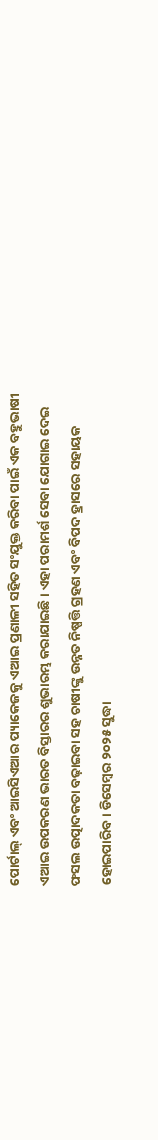ପୋର୍ଟାଲ୍ ଏବଂ ଆଇସିଏଆର ପ୍ୟାକେଜକୁ ଏଆଇ ପ୍ରଣାଳୀ ସହିତ ସଂଯୁକ୍ତ କରିବା ପାଇଁ ଏକ ବହୁଭାଷୀ ଏଆଇ ଉପକରଣ ଭାରତ ବିସ୍ତାରର ଶୁଭାରମ୍ଭ କରାଯାଇଛି। ଏହା ପରାମର୍ଶ ସେବା ଯୋଗାଇ ଦେଇ ଫସଲ ଉତ୍ପାଦକତା ବଢ଼ାଇବା ସହ ଚାଷୀଙ୍କୁ ଉନ୍ନତ ନିଷ୍ପତ୍ତି ଗ୍ରହଣ ଏବଂ ବିପଦ ହ୍ରାସରେ ସହାୟକ ହୋଇପାରିବ। ଡିସେମ୍ବର ୨୦୨୫ ସୁଦ୍ଧା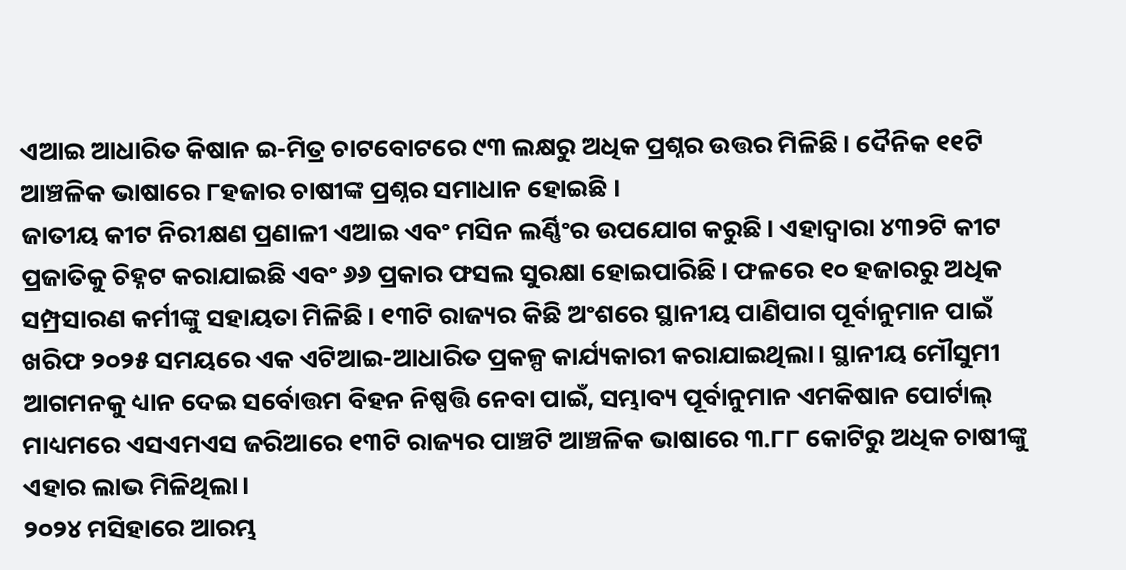ଏଆଇ ଆଧାରିତ କିଷାନ ଇ-ମିତ୍ର ଚାଟବୋଟରେ ୯୩ ଲକ୍ଷରୁ ଅଧିକ ପ୍ରଶ୍ନର ଉତ୍ତର ମିଳିଛି। ଦୈନିକ ୧୧ଟି ଆଞ୍ଚଳିକ ଭାଷାରେ ୮ହଜାର ଚାଷୀଙ୍କ ପ୍ରଶ୍ନର ସମାଧାନ ହୋଇଛି ।
ଜାତୀୟ କୀଟ ନିରୀକ୍ଷଣ ପ୍ରଣାଳୀ ଏଆଇ ଏବଂ ମସିନ ଲର୍ଣ୍ଣିଂର ଉପଯୋଗ କରୁଛି। ଏହାଦ୍ୱାରା ୪୩୨ଟି କୀଟ ପ୍ରଜାତିକୁ ଚିହ୍ନଟ କରାଯାଇଛି ଏବଂ ୬୬ ପ୍ରକାର ଫସଲ ସୁରକ୍ଷା ହୋଇପାରିଛି। ଫଳରେ ୧୦ ହଜାରରୁ ଅଧିକ ସମ୍ପ୍ରସାରଣ କର୍ମୀଙ୍କୁ ସହାୟତା ମିଳିଛି। ୧୩ଟି ରାଜ୍ୟର କିଛି ଅଂଶରେ ସ୍ଥାନୀୟ ପାଣିପାଗ ପୂର୍ବାନୁମାନ ପାଇଁ ଖରିଫ ୨୦୨୫ ସମୟରେ ଏକ ଏଟିଆଇ-ଆଧାରିତ ପ୍ରକଳ୍ପ କାର୍ଯ୍ୟକାରୀ କରାଯାଇଥିଲା। ସ୍ଥାନୀୟ ମୌସୁମୀ ଆଗମନକୁ ଧ୍ୟାନ ଦେଇ ସର୍ବୋତ୍ତମ ବିହନ ନିଷ୍ପତ୍ତି ନେବା ପାଇଁ, ସମ୍ଭାବ୍ୟ ପୂର୍ବାନୁମାନ ଏମକିଷାନ ପୋର୍ଟାଲ୍ ମାଧ୍ୟମରେ ଏସଏମଏସ ଜରିଆରେ ୧୩ଟି ରାଜ୍ୟର ପାଞ୍ଚଟି ଆଞ୍ଚଳିକ ଭାଷାରେ ୩.୮୮ କୋଟିରୁ ଅଧିକ ଚାଷୀଙ୍କୁ ଏହାର ଲାଭ ମିଳିଥିଲା।
୨୦୨୪ ମସିହାରେ ଆରମ୍ଭ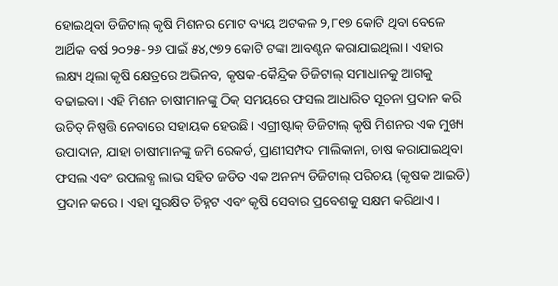ହୋଇଥିବା ଡିଜିଟାଲ୍ କୃଷି ମିଶନର ମୋଟ ବ୍ୟୟ ଅଟକଳ ୨,୮୧୭ କୋଟି ଥିବା ବେଳେ ଆର୍ଥିକ ବର୍ଷ ୨୦୨୫-୨୬ ପାଇଁ ୫୪,୯୭୨ କୋଟି ଟଙ୍କା ଆବଣ୍ଟନ କରାଯାଇଥିଲା। ଏହାର ଲକ୍ଷ୍ୟ ଥିଲା କୃଷି କ୍ଷେତ୍ରରେ ଅଭିନବ, କୃଷକ-କୈନ୍ଦ୍ରିକ ଡିଜିଟାଲ୍ ସମାଧାନକୁ ଆଗକୁ ବଢାଇବା। ଏହି ମିଶନ ଚାଷୀମାନଙ୍କୁ ଠିକ୍ ସମୟରେ ଫସଲ ଆଧାରିତ ସୂଚନା ପ୍ରଦାନ କରି ଉଚିତ୍ ନିଷ୍ପତ୍ତି ନେବାରେ ସହାୟକ ହେଉଛି। ଏଗ୍ରୀଷ୍ଟାକ୍ ଡିଜିଟାଲ୍ କୃଷି ମିଶନର ଏକ ମୁଖ୍ୟ ଉପାଦାନ, ଯାହା ଚାଷୀମାନଙ୍କୁ ଜମି ରେକର୍ଡ, ପ୍ରାଣୀସମ୍ପଦ ମାଲିକାନା, ଚାଷ କରାଯାଇଥିବା ଫସଲ ଏବଂ ଉପଲବ୍ଧ ଲାଭ ସହିତ ଜଡିତ ଏକ ଅନନ୍ୟ ଡିଜିଟାଲ୍ ପରିଚୟ (କୃଷକ ଆଇଡି) ପ୍ରଦାନ କରେ। ଏହା ସୁରକ୍ଷିତ ଚିହ୍ନଟ ଏବଂ କୃଷି ସେବାର ପ୍ରବେଶକୁ ସକ୍ଷମ କରିଥାଏ।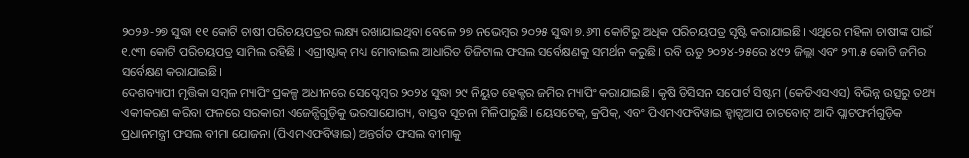୨୦୨୬-୨୭ ସୁଦ୍ଧା ୧୧ କୋଟି ଚାଷୀ ପରିଚୟପତ୍ରର ଲକ୍ଷ୍ୟ ରଖାଯାଇଥିବା ବେଳେ ୨୭ ନଭେମ୍ବର ୨୦୨୫ ସୁଦ୍ଧା ୭.୬୩ କୋଟିରୁ ଅଧିକ ପରିଚୟପତ୍ର ସୃଷ୍ଟି କରାଯାଇଛି। ଏଥିରେ ମହିଳା ଚାଷୀଙ୍କ ପାଇଁ ୧.୯୩ କୋଟି ପରିଚୟପତ୍ର ସାମିଲ ରହିଛି । ଏଗ୍ରୀଷ୍ଟାକ୍ ମଧ୍ୟ ମୋବାଇଲ ଆଧାରିତ ଡିଜିଟାଲ ଫସଲ ସର୍ବେକ୍ଷଣକୁ ସମର୍ଥନ କରୁଛି। ରବି ଋତୁ ୨୦୨୪-୨୫ରେ ୪୯୨ ଜିଲ୍ଲା ଏବଂ ୨୩.୫ କୋଟି ଜମିର ସର୍ବେକ୍ଷଣ କରାଯାଇଛି।
ଦେଶବ୍ୟାପୀ ମୃତ୍ତିକା ସମ୍ବଳ ମ୍ୟାପିଂ ପ୍ରକଳ୍ପ ଅଧୀନରେ ସେପ୍ଟେମ୍ବର ୨୦୨୪ ସୁଦ୍ଧା ୨୯ ନିୟୁତ ହେକ୍ଟର ଜମିର ମ୍ୟାପିଂ କରାଯାଇଛି। କୃଷି ଡିସିସନ ସପୋର୍ଟ ସିଷ୍ଟମ (କେଡିଏସଏସ) ବିଭିନ୍ନ ଉତ୍ସରୁ ତଥ୍ୟ ଏକୀକରଣ କରିବା ଫଳରେ ସରକାରୀ ଏଜେନ୍ସିଗୁଡ଼ିକୁ ଭରସାଯୋଗ୍ୟ, ବାସ୍ତବ ସୂଚନା ମିଳିପାରୁଛି। ୟେସଟେକ୍, କ୍ରପିକ୍, ଏବଂ ପିଏମଏଫବିୱାଇ ହ୍ୱାଟ୍ସଆପ ଚାଟବୋଟ୍ ଆଦି ପ୍ଲାଟଫର୍ମଗୁଡ଼ିକ ପ୍ରଧାନମନ୍ତ୍ରୀ ଫସଲ ବୀମା ଯୋଜନା (ପିଏମଏଫବିୱାଇ) ଅନ୍ତର୍ଗତ ଫସଲ ବୀମାକୁ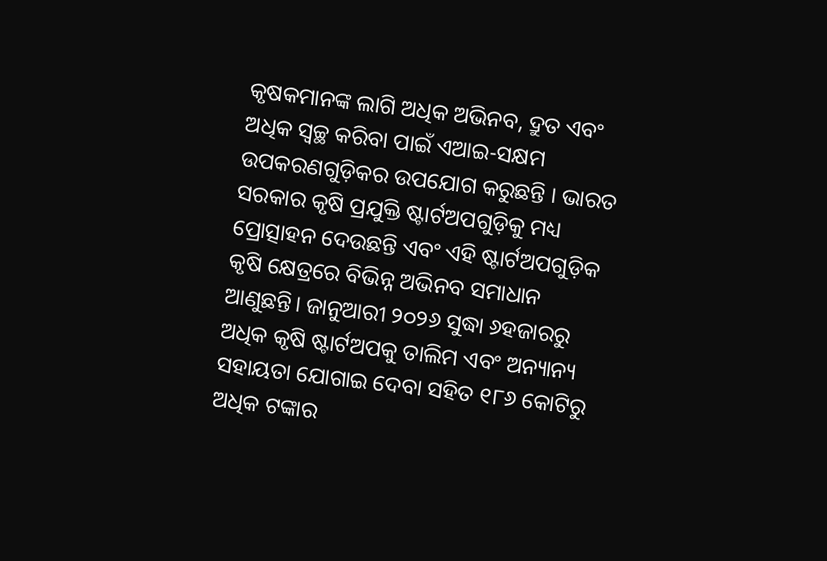କୃଷକମାନଙ୍କ ଲାଗି ଅଧିକ ଅଭିନବ, ଦ୍ରୁତ ଏବଂ ଅଧିକ ସ୍ୱଚ୍ଛ କରିବା ପାଇଁ ଏଆଇ-ସକ୍ଷମ ଉପକରଣଗୁଡ଼ିକର ଉପଯୋଗ କରୁଛନ୍ତି । ଭାରତ ସରକାର କୃଷି ପ୍ରଯୁକ୍ତି ଷ୍ଟାର୍ଟଅପଗୁଡ଼ିକୁ ମଧ୍ୟ ପ୍ରୋତ୍ସାହନ ଦେଉଛନ୍ତି ଏବଂ ଏହି ଷ୍ଟାର୍ଟଅପଗୁଡ଼ିକ କୃଷି କ୍ଷେତ୍ରରେ ବିଭିନ୍ନ ଅଭିନବ ସମାଧାନ ଆଣୁଛନ୍ତି। ଜାନୁଆରୀ ୨୦୨୬ ସୁଦ୍ଧା ୬ହଜାରରୁ ଅଧିକ କୃଷି ଷ୍ଟାର୍ଟଅପକୁ ତାଲିମ ଏବଂ ଅନ୍ୟାନ୍ୟ ସହାୟତା ଯୋଗାଇ ଦେବା ସହିତ ୧୮୬ କୋଟିରୁ ଅଧିକ ଟଙ୍କାର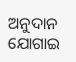ଅନୁଦାନ ଯୋଗାଇ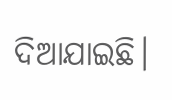ଦିଆଯାଇଛି।